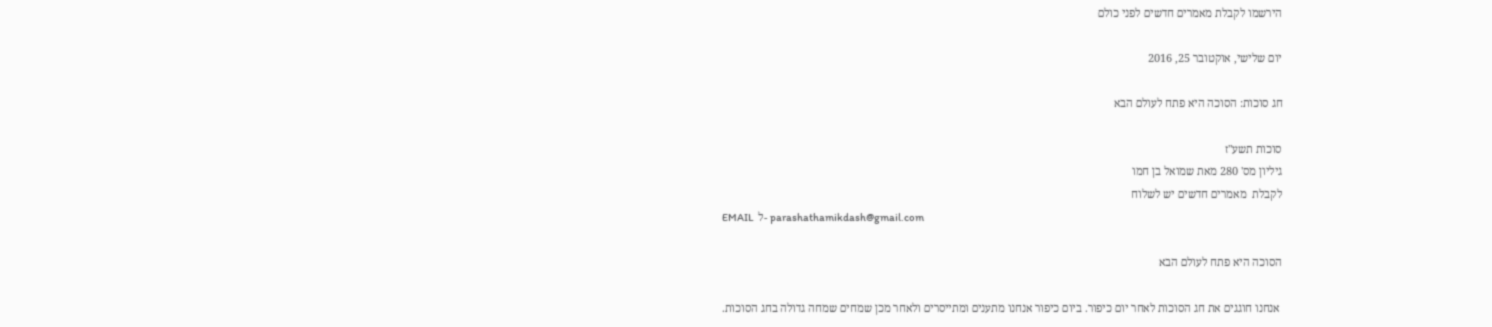הירשמו לקבלת מאמרים חדשים לפני כולם

יום שלישי, אוקטובר 25, 2016

חג סוכות: הסוכה היא פתח לעולם הבא

סוכות תשע"ז
גיליון מס' 280 מאת שמואל בן חמו
לקבלת  מאמרים חדשים יש לשלוח
EMAIL  ל- parashathamikdash@gmail.com

הסוכה היא פתח לעולם הבא

 אנחנו חוגגים את חג הסוכות לאחר יום כיפור. ביום כיפור אנחנו מתענים ומתייסרים ולאחר מכן שמחים שמחה גדולה בחג הסוכות.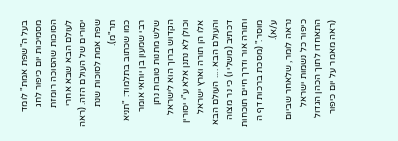בעל ה"שפת אמת" לומד מסמיכות יום כיפור לחג הסוכות שהסוכה רומזת לעולם הבא שבא אחרי יסורים של העולם הזה. (ראה שפת אמת לסוכות שנת תר"מ).
כמו שכתוב בתלמוד: "תניא רבי שמעון בן יוחאי אומר שלש מתנות טובות נתן הקדוש ברוך הוא לישראל וכולן לא נתנן אלא ע"י יסורין אלו הן תורה וארץ ישראל והעולם הבא .... העולם הבא דכתיב (משלי ו) כי נר מצוה ותורה אור ודרך חיים תוכחות מוסר." (מסכת ברכות דף ה ע/א).
נראה לומר, שלאחר שביום כיפור כל נשמות ישראל התאחדו לתוך הכהן הגדול (ראה מאמר על יום כיפור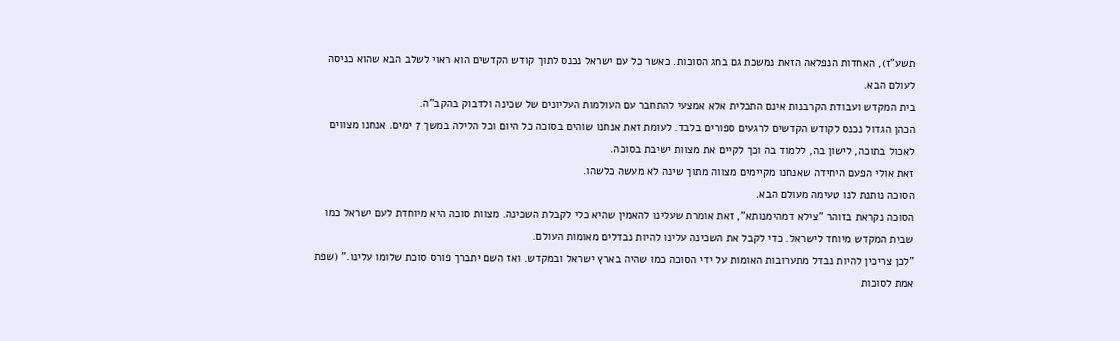תשע"ז), האחדות הנפלאה הזאת נמשכת גם בחג הסוכות. כאשר כל עם ישראל נכנס לתוך קודש הקדשים הוא ראוי לשלב הבא שהוא כניסה לעולם הבא.
בית המקדש ועבודת הקרבנות אינם התכלית אלא אמצעי להתחבר עם העולמות העליונים של שכינה ולדבוק בהקב"ה.
הכהן הגדול נכנס לקודש הקדשים לרגעים ספורים בלבד. לעומת זאת אנחנו שוהים בסוכה כל היום וכל הלילה במשך 7 ימים. אנחנו מצווים לאכול בתוכה, לישון בה, ללמוד בה וכך לקיים את מצוות ישיבת בסוכה.
זאת אולי הפעם היחידה שאנחנו מקיימים מצווה מתוך שינה לא מעשה כלשהו.
הסוכה נותנת לנו טעימה מעולם הבא.
הסוכה נקראת בזוהר "צילא דמהימנותא", זאת אומרת שעלינו להאמין שהיא כלי לקבלת השכינה. מצוות סוכה היא מיוחדת לעם ישראל כמו שבית המקדש מיוחד לישראל. כדי לקבל את השכינה עלינו להיות נבדלים מאומות העולם.
"לכן צריכין להיות נבדל מתערובות האומות על ידי הסוכה כמו שהיה בארץ ישראל ובמקדש. ואז השם יתברך פורס סוכת שלומו עלינו." (שפת אמת לסוכות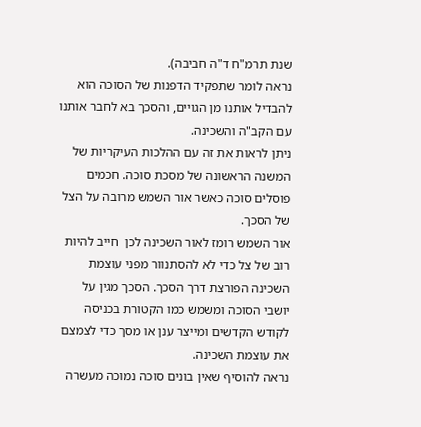שנת תרמ"ח ד"ה חביבה).
נראה לומר שתפקיד הדפנות של הסוכה הוא להבדיל אותנו מן הגויים, והסכך בא לחבר אותנו עם הקב"ה והשכינה.
ניתן לראות את זה עם ההלכות העיקריות של המשנה הראשונה של מסכת סוכה. חכמים פוסלים סוכה כאשר אור השמש מרובה על הצל של הסכך.
אור השמש רומז לאור השכינה לכן  חייב להיות רוב של צל כדי לא להסתנוור מפני עוצמת השכינה הפורצת דרך הסכך. הסכך מגין על יושבי הסוכה ומשמש כמו הקטורת בכניסה לקודש הקדשים ומייצר ענן או מסך כדי לצמצם את עוצמת השכינה.
נראה להוסיף שאין בונים סוכה נמוכה מעשרה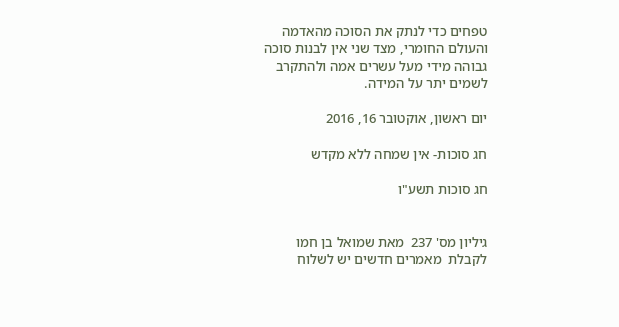טפחים כדי לנתק את הסוכה מהאדמה והעולם החומרי, מצד שני אין לבנות סוכה גבוהה מידי מעל עשרים אמה ולהתקרב לשמים יתר על המידה.

יום ראשון, אוקטובר 16, 2016

חג סוכות- אין שמחה ללא מקדש

חג סוכות תשע"ו


גיליון מס' 237  מאת שמואל בן חמו
לקבלת  מאמרים חדשים יש לשלוח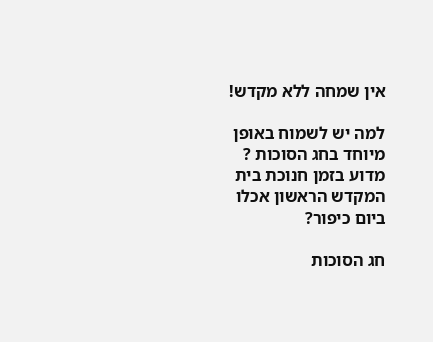אין שמחה ללא מקדש!

למה יש לשמוח באופן מיוחד בחג הסוכות ?
מדוע בזמן חנוכת בית המקדש הראשון אכלו ביום כיפור?

חג הסוכות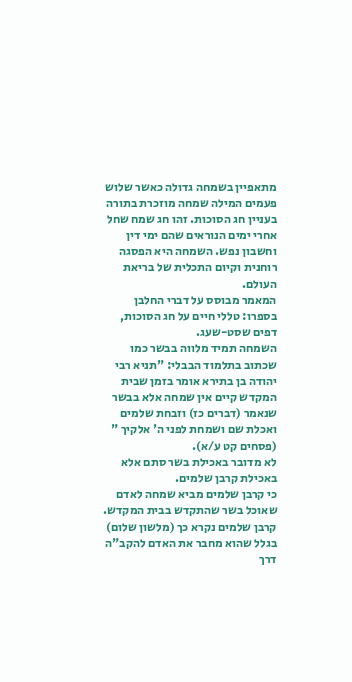מתאפיין בשמחה גדולה כאשר שלוש פעמים המילה שמחה מוזכרת בתורה בעניין חג הסוכות. זהו חג שמח שחל אחרי ימים הנוראים שהם ימי דין וחשבון נפש. השמחה היא הפסגה רוחנית וקיום התכלית של בריאת העולם.
המאמר מבוסס על דברי החלבן בספרו: טללי חיים על חג הסוכות, דפים שסט-שעג.
השמחה תמיד מלווה בבשר כמו שכתוב בתלמוד הבבלי: "תניא רבי יהודה בן בתירא אומר בזמן שבית המקדש קיים אין שמחה אלא בבשר שנאמר (דברים כז) וזבחת שלמים ואכלת שם ושמחת לפני ה' אלקיך " (פסחים קט ע/א).
לא מדובר באכילת בשר סתם אלא באכילת קרבן שלמים.
כי קרבן שלמים מביא שמחה לאדם שאוכל בשר שהתקדש בבית המקדש. קרבן שלמים נקרא כך (מלשון שלום) בגלל שהוא מחבר את האדם להקב"ה דרך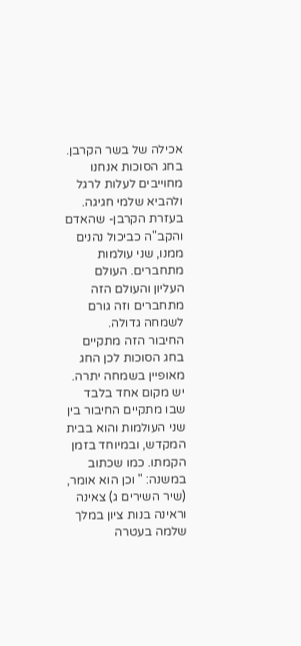אכילה של בשר הקרבן. בחג הסוכות אנחנו מחוייבים לעלות לרגל ולהביא שלמי חגיגה. בעזרת הקרבן- שהאדם והקב"ה כביכול נהנים ממנו, שני עולמות מתחברים. העולם העליון והעולם הזה מתחברים וזה גורם לשמחה גדולה.
החיבור הזה מתקיים בחג הסוכות לכן החג מאופיין בשמחה יתרה.
יש מקום אחד בלבד שבו מתקיים החיבור בין שני העולמות והוא בבית המקדש, ובמיוחד בזמן הקמתו. כמו שכתוב במשנה: " וכן הוא אומר, (שיר השירים ג) צאינה וראינה בנות ציון במלך שלמה בעטרה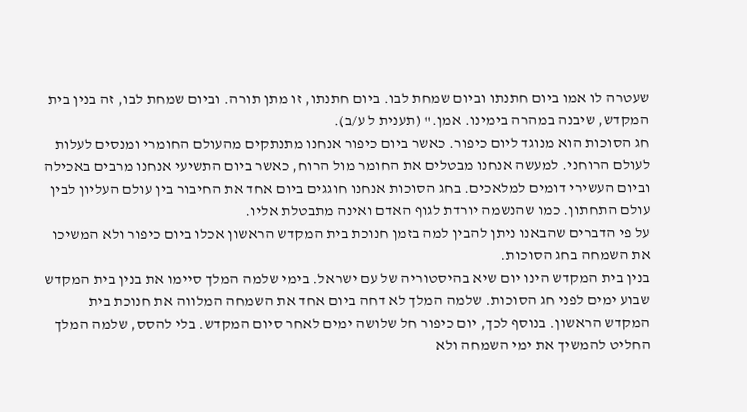שעטרה לו אמו ביום חתנתו וביום שמחת לבו. ביום חתנתו, זו מתן תורה. וביום שמחת לבו, זה בנין בית המקדש, שיבנה במהרה בימינו. אמן." (תענית ל ע/ב).
חג הסוכות הוא מנוגד ליום כיפור. כאשר ביום כיפור אנחנו מתנתקים מהעולם החומרי ומנסים לעלות לעולם הרוחני. למעשה אנחנו מבטלים את החומר מול הרוח, כאשר ביום התשיעי אנחנו מרבים באכילה וביום העשירי דומים למלאכים. בחג הסוכות אנחנו חוגגים ביום אחד את החיבור בין עולם העליון לבין עולם התחתון. כמו שהנשמה יורדת לגוף האדם ואינה מתבטלת אליו.
על פי הדברים שהבאנו ניתן להבין למה בזמן חנוכת בית המקדש הראשון אכלו ביום כיפור ולא המשיכו את השמחה בחג הסוכות.
בנין בית המקדש הינו יום שיא בהיסטוריה של עם ישראל. בימי שלמה המלך סיימו את בנין בית המקדש שבוע ימים לפני חג הסוכות. שלמה המלך לא דחה ביום אחד את השמחה המלווה את חנוכת בית המקדש הראשון. בנוסף לכך, יום כיפור חל שלושה ימים לאחר סיום המקדש. בלי להסס, שלמה המלך החליט להמשיך את ימי השמחה ולא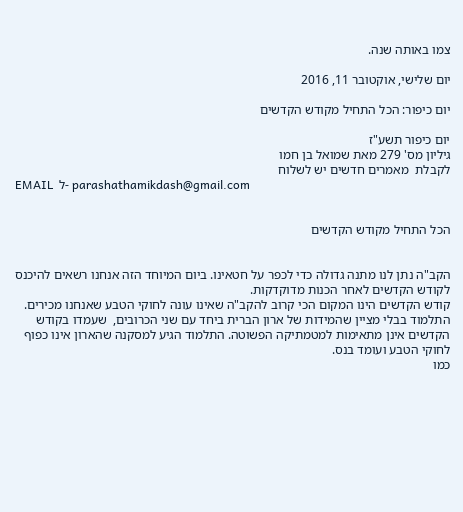צמו באותה שנה.

יום שלישי, אוקטובר 11, 2016

יום כיפור: הכל התחיל מקודש הקדשים

יום כיפור תשע"ז
גיליון מס' 279 מאת שמואל בן חמו
לקבלת  מאמרים חדשים יש לשלוח
EMAIL  ל- parashathamikdash@gmail.com


הכל התחיל מקודש הקדשים


הקב"ה נתן לנו מתנה גדולה כדי לכפר על חטאינו. ביום המיוחד הזה אנחנו רשאים להיכנס לקודש הקדשים לאחר הכנות מדוקדקות.
קודש הקדשים הינו המקום הכי קרוב להקב"ה שאינו עונה לחוקי הטבע שאנחנו מכירים. התלמוד בבלי מציין שהמידות של ארון הברית ביחד עם שני הכרובים,  שעמדו בקודש הקדשים אינן מתאימות למטמתיקה הפשוטה. התלמוד הגיע למסקנה שהארון אינו כפוף לחוקי הטבע ועומד בנס.
כמו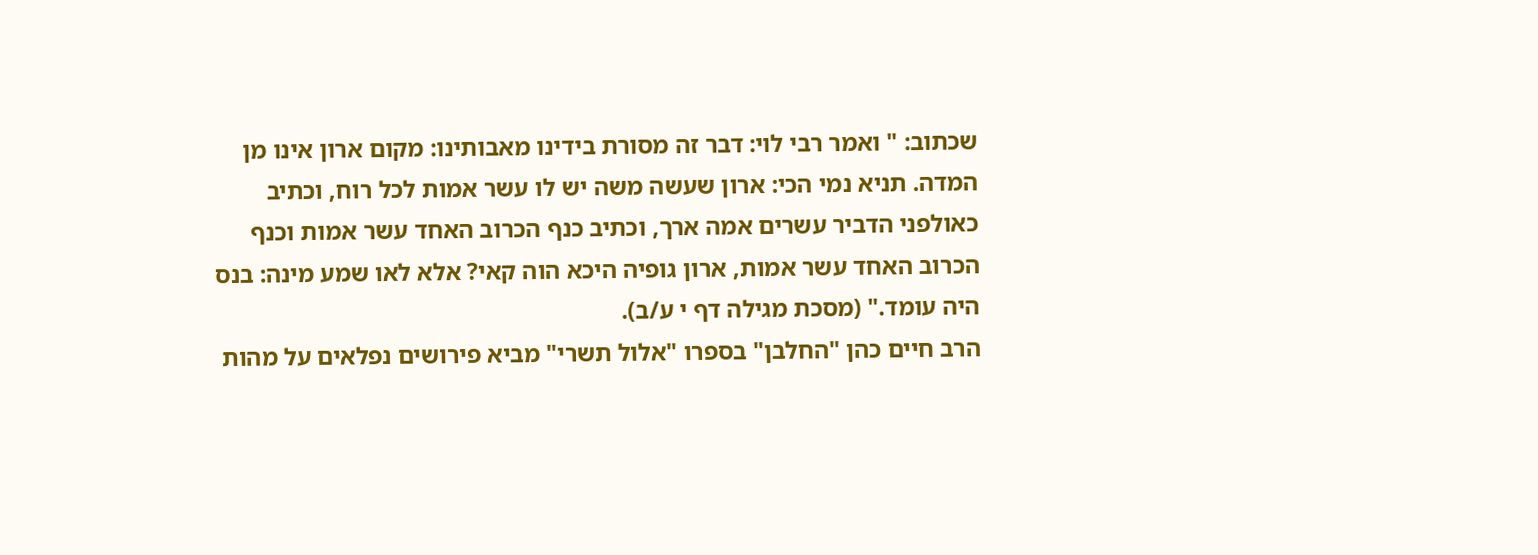שכתוב: " ואמר רבי לוי: דבר זה מסורת בידינו מאבותינו: מקום ארון אינו מן המדה. תניא נמי הכי: ארון שעשה משה יש לו עשר אמות לכל רוח, וכתיב כאולפני הדביר עשרים אמה ארך, וכתיב כנף הכרוב האחד עשר אמות וכנף הכרוב האחד עשר אמות, ארון גופיה היכא הוה קאי? אלא לאו שמע מינה: בנס היה עומד." (מסכת מגילה דף י ע/ב).
הרב חיים כהן "החלבן" בספרו "אלול תשרי" מביא פירושים נפלאים על מהות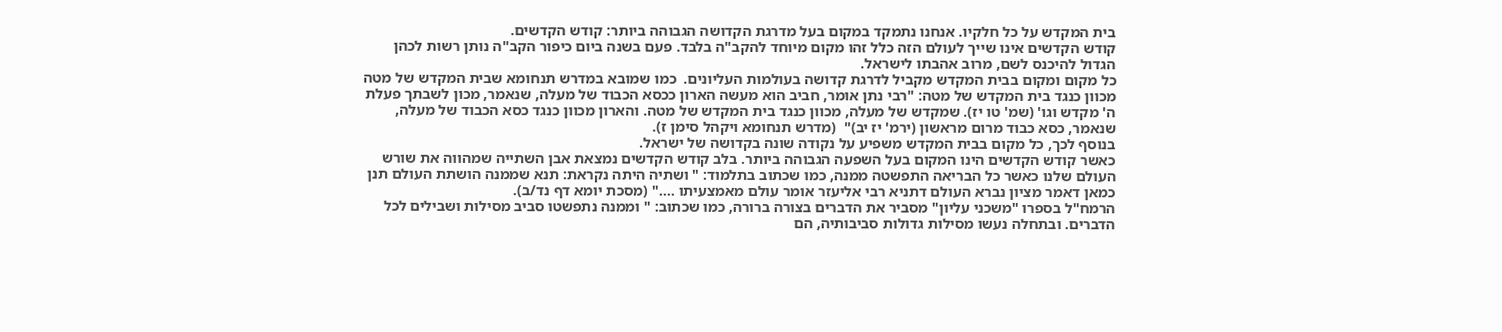בית המקדש על כל חלקיו. אנחנו נתמקד במקום בעל מדרגת הקדושה הגבוהה ביותר: קודש הקדשים.
קודש הקדשים אינו שייך לעולם הזה כלל זהו מקום מיוחד להקב"ה בלבד. פעם בשנה ביום כיפור הקב"ה נותן רשות לכהן הגדול להיכנס לשם, מרוב אהבתו לישראל.
כל מקום ומקום בבית המקדש מקביל לדרגת קדושה בעולמות העליונים.  כמו שמובא במדרש תנחומא שבית המקדש של מטה מכוון כנגד בית המקדש של מטה: "רבי נתן אומר, חביב הוא מעשה הארון ככסא הכבוד של מעלה, שנאמר, מכון לשבתך פעלת ה' מקדש וגו' (שמ' טו יז). שמקדש של מעלה, מכוון כנגד בית המקדש של מטה. והארון מכוון כנגד כסא הכבוד של מעלה, שנאמר, כסא כבוד מרום מראשון (ירמ' יז יב)"  (מדרש תנחומא ויקהל סימן ז).
בנוסף לכך, כל מקום בבית המקדש משפיע על נקודה שונה בקדושה של ישראל.
כאשר קודש הקדשים הינו המקום בעל השפעה הגבוהה ביותר. בלב קודש הקדשים נמצאת אבן השתייה שמהווה את שורש העולם שלנו כאשר כל הבריאה התפשטה ממנה, כמו שכתוב בתלמוד: " ושתיה היתה נקראת: תנא שממנה הושתת העולם תנן כמאן דאמר מציון נברא העולם דתניא רבי אליעזר אומר עולם מאמצעיתו ...." (מסכת יומא דף נד/ב).
הרמח"ל בספרו "משכני עליון" מסביר את הדברים בצורה ברורה, כמו שכתוב: " וממנה נתפשטו סביב מסילות ושבילים לכל הדברים. ובתחלה נעשו מסילות גדולות סביבותיה, הם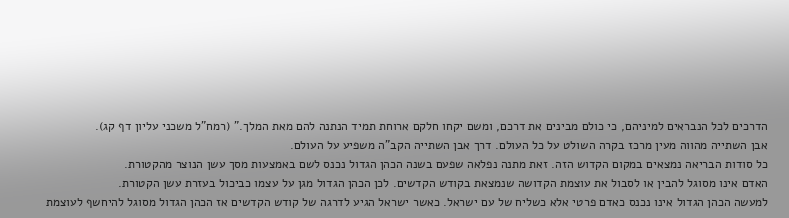הדרכים לכל הנבראים למיניהם, כי כולם מבינים את דרכם, ומשם יקחו חלקם ארוחת תמיד הנתנה להם מאת המלך." (רמח"ל משכני עליון דף קג).
אבן השתייה מהווה מעין מרכז בקרה השולט על כל העולם. דרך אבן השתייה הקב"ה משפיע על העולם.
כל סודות הבריאה נמצאים במקום הקדוש הזה. זאת מתנה נפלאה שפעם בשנה הכהן הגדול נכנס לשם באמצעות מסך עשן הנוצר מהקטורת.
האדם אינו מסוגל להבין או לסבול את עוצמת הקדושה שנמצאת בקודש הקדשים. לכן הכהן הגדול מגן על עצמו כביכול בעזרת עשן הקטורת.
למעשה הכהן הגדול אינו נכנס כאדם פרטי אלא כשליח של עם ישראל. כאשר ישראל הגיע לדרגה של קודש הקדשים אז הכהן הגדול מסוגל להיחשף לעוצמת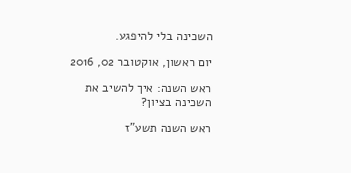השכינה בלי להיפגע.

יום ראשון, אוקטובר 02, 2016

ראש השנה: איך להשיב את השכינה בציון?

ראש השנה תשע"ז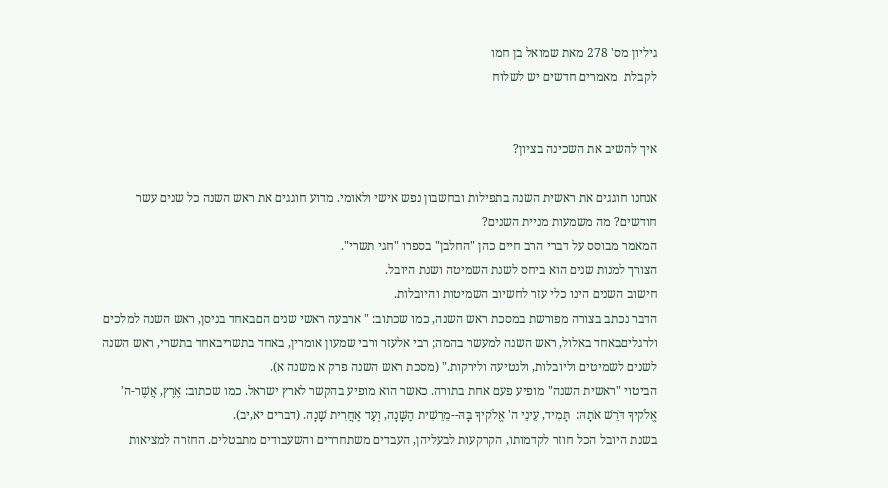גיליון מס' 278 מאת שמואל בן חמו
לקבלת  מאמרים חדשים יש לשלוח


איך להשיב את השכינה בציון?

אנחנו חוגגים את ראשית השנה בתפילות ובחשבון נפש אישי ולאומי. מדוע חוגגים את ראש השנה כל שנים עשר חודשים? מה משמעות מניית השנים?
המאמר מבוסס על דברי הרב חיים כהן "החלבן" בספרו "חגי תשרי".
הצורך למנות שנים הוא ביחס לשנת השמיטה ושנת היובל.
חישוב השנים הינו כלי עזר לחשיוב השמיטות והיובלות.
הדבר נכתב בצורה מפורשת במסכת ראש השנה, כמו שכתוב: " ארבעה ראשי שנים הםבאחד בניסן, ראש השנה למלכים ולרגליםבאחד באלול, ראש השנה למעשר בהמה; רבי אלעזר ורבי שמעון אומרין, באחד בתשריבאחד בתשרי, ראש השנה לשנים לשמיטים וליובלות, ולנטיעה ולירקות." (מסכת ראש השנה פרק א משנה א).
הביטוי "ראשית השנה" מופיע פעם אחת בתורה. כאשר הוא מופיע בהקשר לארץ ישראל. כמו שכתוב: אֶרֶץ, אֲשֶׁר-ה' אֱלֹקיךָ דֹּרֵשׁ אֹתָהּ:  תָּמִיד, עֵינֵי ה' אֱלֹקיךָ בָּהּ--מֵרֵשִׁית הַשָּׁנָה, וְעַד אַחֲרִית שָׁנָה. (דברים יא,יב).
בשנת היובל הכל חוזר לקדמותו, הקרקעות לבעליהן, העבדים משתחררים והשעבודים מתבטלים. החזרה למציאות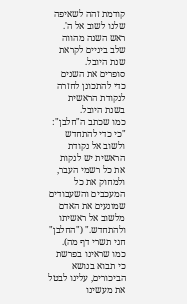קודמת זהה לשאיפה שלנו לשוב אל ה'. ראש השנה מהווה שלב ביניים לקראת שנת היובל.
סופרים את השנים כדי להתכונן לחזרה לנקודת הראשית בשנת היובל.
כמו שכתב ה"חלבן": "כי כדי להתחדש ולשוב אל נקודת הראשית יש לנקות את כל רשמי העבר, ולמחוק את כל המעכבים והשעבודים שמונעים את האדם מלשוב אל ראשיתו ולהתחדש." ("החלבן" חגי תשרי דף מה).
כמו שראינו בפרשת כי תבוא בנושא הביכורים, עלינו לבטל את מעשינו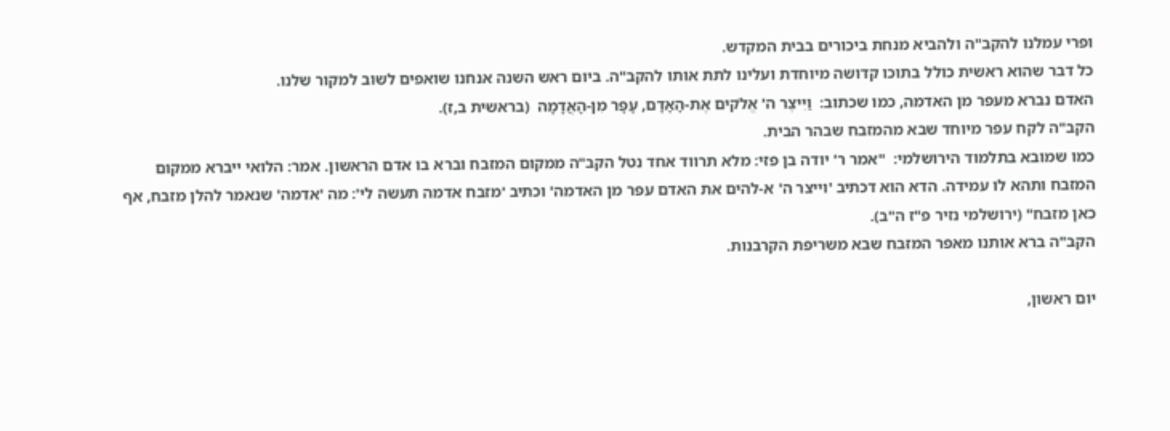ופרי עמלנו להקב"ה ולהביא מנחת ביכורים בבית המקדש.
כל דבר שהוא ראשית כולל בתוכו קדושה מיוחדת ועלינו לתת אותו להקב"ה. ביום ראש השנה אנחנו שואפים לשוב למקור שלנו.
האדם נברא מעפר מן האדמה, כמו שכתוב:  וַיִּיצֶר ה' אֱלֹקים אֶת-הָאָדָם, עָפָר מִן-הָאֲדָמָה  (בראשית ב,ז).
הקב"ה לקח עפר מיוחד שבא מהמזבח שבהר הבית.
כמו שמובא בתלמוד הירושלמי:  "אמר ר' יודה בן פזי: מלא תרווד אחד נטל הקב"ה ממקום המזבח וברא בו אדם הראשון. אמר: הלואי ייברא ממקום המזבח ותהא לו עמידה. הדא הוא דכתיב 'וייצר ה' א‑להים את האדם עפר מן האדמה' וכתיב 'מזבח אדמה תעשה לי': מה 'אדמה' שנאמר להלן מזבח, אף כאן מזבח" (ירושלמי נזיר פ"ז ה"ב).
הקב"ה ברא אותנו מאפר המזבח שבא משריפת הקרבנות.

יום ראשון,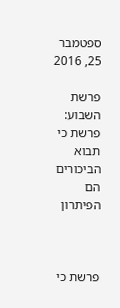ספטמבר 25, 2016

פרשת השבוע: פרשת כי תבוא הביכורים הם הפיתרון



פרשת כי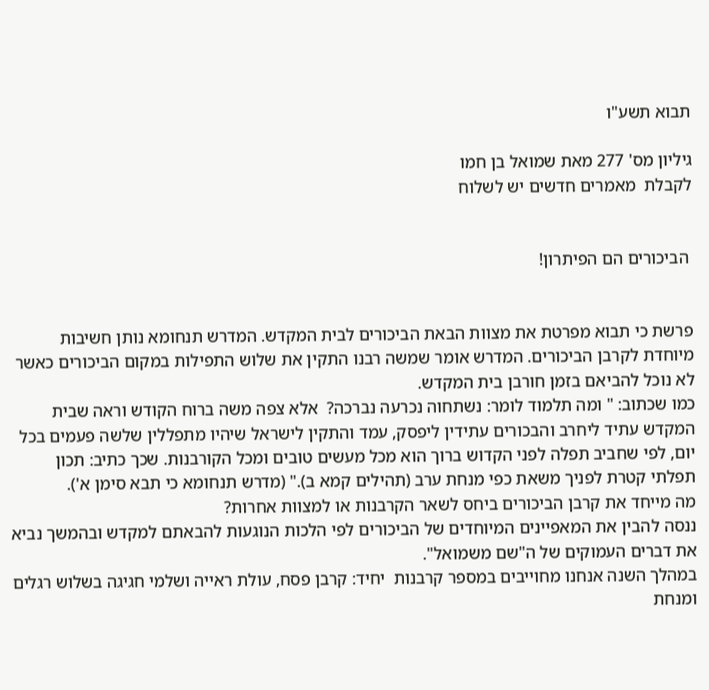תבוא תשע"ו

גיליון מס' 277 מאת שמואל בן חמו
לקבלת  מאמרים חדשים יש לשלוח


 הביכורים הם הפיתרון!


פרשת כי תבוא מפרטת את מצוות הבאת הביכורים לבית המקדש. המדרש תנחומא נותן חשיבות מיוחדת לקרבן הביכורים. המדרש אומר שמשה רבנו התקין את שלוש התפילות במקום הביכורים כאשר לא נוכל להביאם בזמן חורבן בית המקדש.
כמו שכתוב: " ומה תלמוד לומר: נשתחוה נכרעה נברכה?  אלא צפה משה ברוח הקודש וראה שבית המקדש עתיד ליחרב והבכורים עתידין ליפסק, עמד והתקין לישראל שיהיו מתפללין שלשה פעמים בכל יום, לפי שחביב תפלה לפני הקדוש ברוך הוא מכל מעשים טובים ומכל הקורבנות. שכך כתיב: תכון תפלתי קטרת לפניך משאת כפי מנחת ערב (תהילים קמא ב)." (מדרש תנחומא כי תבא סימן א').
מה מייחד את קרבן הביכורים ביחס לשאר הקרבנות או למצוות אחרות?
ננסה להבין את המאפיינים המיוחדים של הביכורים לפי הלכות הנוגעות להבאתם למקדש ובהמשך נביא את דברים העמוקים של ה"שם משמואל".
במהלך השנה אנחנו מחוייבים במספר קרבנות  יחיד: קרבן פסח, עולת ראייה ושלמי חגיגה בשלוש רגלים ומנחת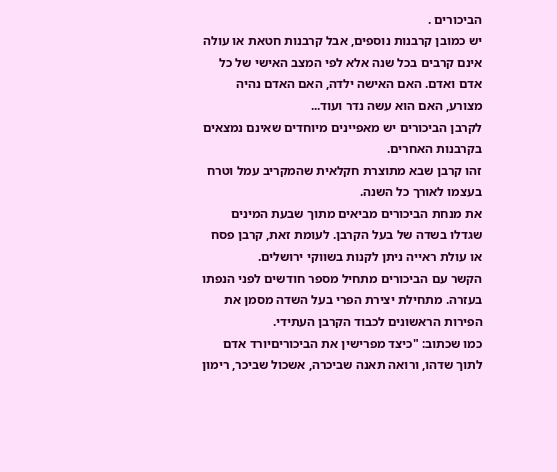הביכורים .
יש כמובן קרבנות נוספים, אבל קרבנות חטאת או עולה אינם קרבים בכל שנה אלא לפי המצב האישי של כל אדם ואדם. האם האישה ילדה, האם האדם נהיה מצורע, האם הוא עשה נדר ועוד...
לקרבן הביכורים יש מאפיינים מיוחדים שאינם נמצאים בקרבנות האחרים.
זהו קרבן שבא מתוצרת חקלאית שהמקריב עמל וטרח בעצמו לאורך כל השנה.
את מנחת הביכורים מביאים מתוך שבעת המינים שגדלו בשדה של בעל הקרבן. לעומת זאת, קרבן פסח או עולת ראייה ניתן לקנות בשווקי ירושלים.
הקשר עם הביכורים מתחיל מספר חודשים לפני הנפתו בעזרה. מתחילת יצירת הפרי בעל השדה מסמן את הפירות הראשונים לכבוד הקרבן העתידי.
כמו שכתוב: "כיצד מפרישין את הביכוריםיורד אדם לתוך שדהו, ורואה תאנה שביכרה, אשכול שביכר, רימון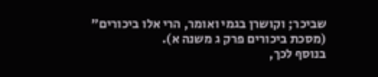שביכר; וקושרן בגמי ואומר, הרי אלו ביכורים" (מסכת ביכורים פרק ג משנה א).
בנוסף לכך,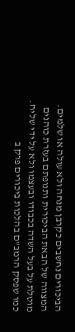הביכורים נחשבים כקרבן מנחה ולא עולה או שלמים.
המצווה של הבאת הביכורית ותנופתם בעזרת כוהנים מוטלת על בעל השדה בכבודו ובעצמו ולא על ידי שליח. כמו שפסק הרמב"ם בהלכות ביכורים פרק ב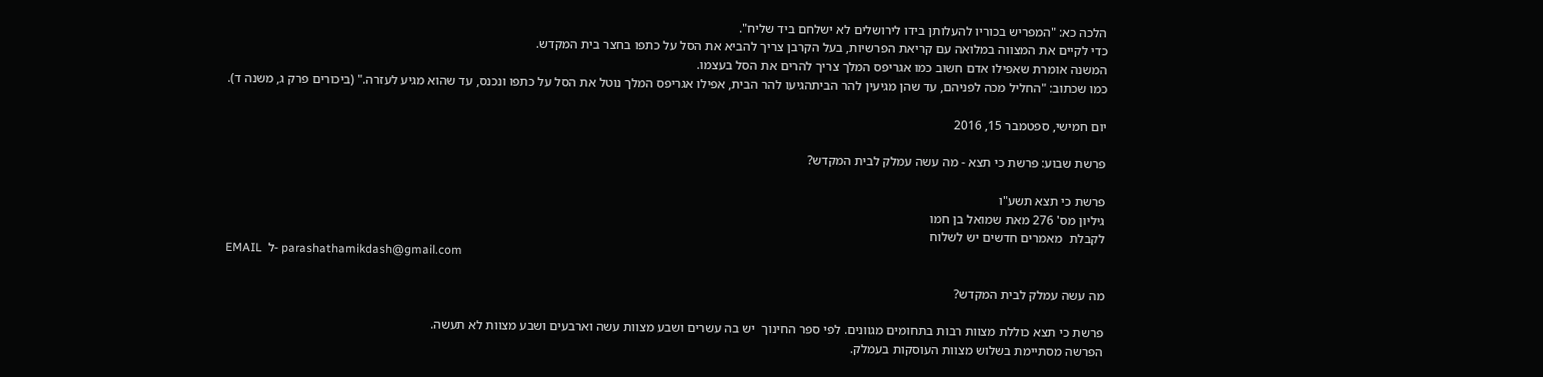הלכה כא: "המפריש בכוריו להעלותן בידו לירושלים לא ישלחם ביד שליח".
כדי לקיים את המצווה במלואה עם קריאת הפרשיות, בעל הקרבן צריך להביא את הסל על כתפו בחצר בית המקדש.
המשנה אומרת שאפילו אדם חשוב כמו אגריפס המלך צריך להרים את הסל בעצמו.
כמו שכתוב: "החליל מכה לפניהם, עד שהן מגיעין להר הביתהגיעו להר הבית, אפילו אגריפס המלך נוטל את הסל על כתפו ונכנס, עד שהוא מגיע לעזרה." (ביכורים פרק ג, משנה ד).

יום חמישי, ספטמבר 15, 2016

פרשת שבוע: פרשת כי תצא - מה עשה עמלק לבית המקדש?

פרשת כי תצא תשע"ו
גיליון מס' 276 מאת שמואל בן חמו
לקבלת  מאמרים חדשים יש לשלוח
EMAIL  ל- parashathamikdash@gmail.com

מה עשה עמלק לבית המקדש?

פרשת כי תצא כוללת מצוות רבות בתחומים מגוונים. לפי ספר החינוך  יש בה עשרים ושבע מצוות עשה וארבעים ושבע מצוות לא תעשה.
הפרשה מסתיימת בשלוש מצוות העוסקות בעמלק.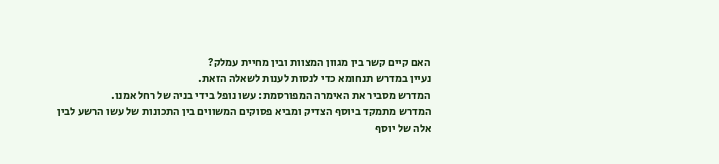האם קיים קשר בין מגוון המצוות ובין מחיית עמלק?
נעיין במדרש תנחומא כדי לנסות לענות לשאלה הזאת.
המדרש מסביר את האימרה המפורסמת: עשו נופל בידי בניה של רחל אמנו.
המדרש מתמקד ביוסף הצדיק ומביא פסוקים המשווים בין התכונות של עשו הרשע לבין אלה של יוסף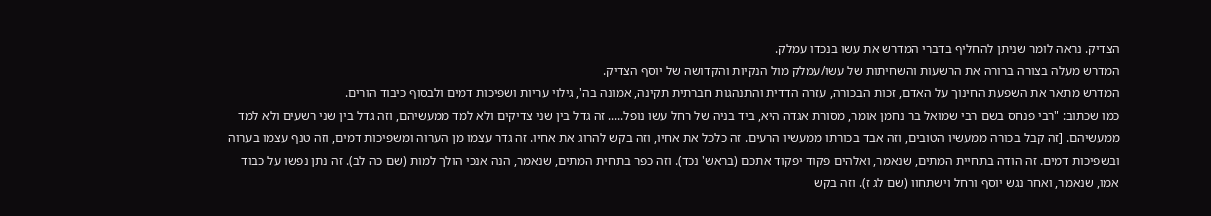הצדיק. נראה לומר שניתן להחליף בדברי המדרש את עשו בנכדו עמלק.
המדרש מעלה בצורה ברורה את הרשעות והשחיתות של עשו/עמלק מול הנקיות והקדושה של יוסף הצדיק.
המדרש מתאר את השפעת החינוך על האדם, זכות הבכורה, עזרה הדדית והתנהגות חברתית תקינה, אמונה בה', גילוי עריות ושפיכות דמים ולבסוף כיבוד הורים.
כמו שכתוב: "רבי פנחס בשם רבי שמואל בר נחמן אומר, מסורת אגדה היא, ביד בניה של רחל עשו נופל..... זה גדל בין שני צדיקים ולא למד ממעשיהם, וזה גדל בין שני רשעים ולא למד ממעשיהם. [זה קבל בכורה ממעשיו הטובים, וזה אבד בכורתו ממעשיו הרעים. זה כלכל את אחיו, וזה בקש להרוג את אחיו. זה גדר עצמו מן הערוה ומשפיכות דמים, וזה טנף עצמו בערוה ובשפיכות דמים. זה הודה בתחיית המתים, שנאמר, ואלהים פקוד יפקוד אתכם (בראש' נכד). וזה כפר בתחית המתים, שנאמר, הנה אנכי הולך למות (שם כה לב). זה נתן נפשו על כבוד אמו, שנאמר, ואחר נגש יוסף ורחל וישתחוו (שם לג ז). וזה בקש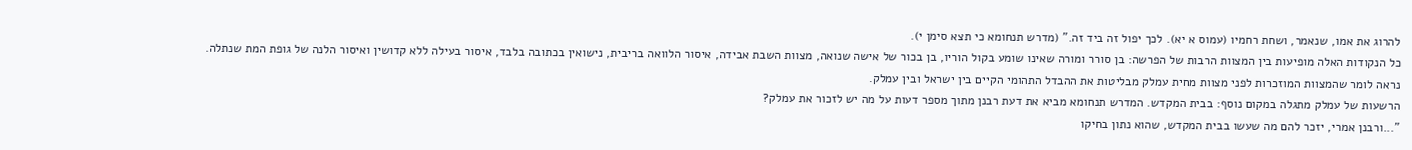להרוג את אמו, שנאמר, ושחת רחמיו (עמוס א יא). לכך יפול זה ביד זה." (מדרש תנחומא כי תצא סימן י).
כל הנקודות האלה מופיעות בין המצוות הרבות של הפרשה: בן סורר ומורה שאינו שומע בקול הוריו, בן בכור של אישה שנואה, מצוות השבת אבידה, איסור הלוואה בריבית, נישואין בכתובה בלבד, איסור בעילה ללא קדושין ואיסור הלנה של גופת המת שנתלה.
נראה לומר שהמצוות המוזכרות לפני מצוות מחית עמלק מבליטות את ההבדל התהומי הקיים בין ישראל ובין עמלק.
הרשעות של עמלק מתגלה במקום נוסף: בבית המקדש. המדרש תנחומא מביא את דעת רבנן מתוך מספר דעות על מה יש לזכור את עמלק?
"...ורבנן אמרי, יזכר להם מה שעשו בבית המקדש, שהוא נתון בחיקו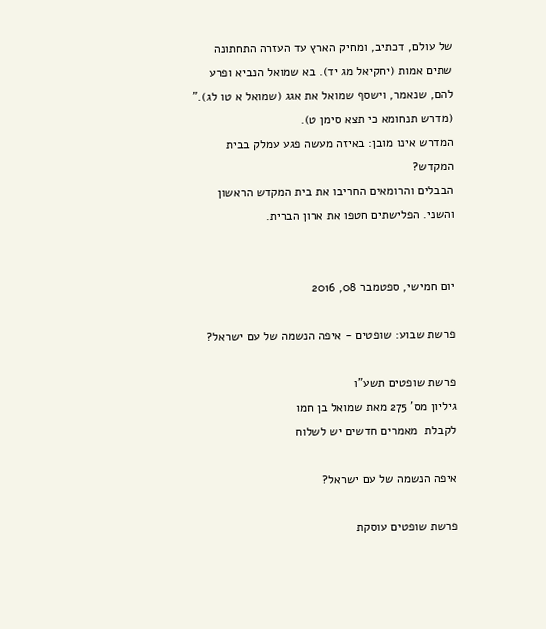של עולם, דכתיב, ומחיק הארץ עד העזרה התחתונה שתים אמות (יחקיאל מג יד). בא שמואל הנביא ופרע להם, שנאמר, וישסף שמואל את אגג (שמואל א טו לג)." (מדרש תנחומא כי תצא סימן ט).
המדרש אינו מובן: באיזה מעשה פגע עמלק בבית המקדש?
הבבלים והרומאים החריבו את בית המקדש הראשון והשני. הפלישתים חטפו את ארון הברית.


יום חמישי, ספטמבר 08, 2016

פרשת שבוע: שופטים - איפה הנשמה של עם ישראל?

פרשת שופטים תשע"ו
גיליון מס' 275 מאת שמואל בן חמו
לקבלת  מאמרים חדשים יש לשלוח

איפה הנשמה של עם ישראל?

פרשת שופטים עוסקת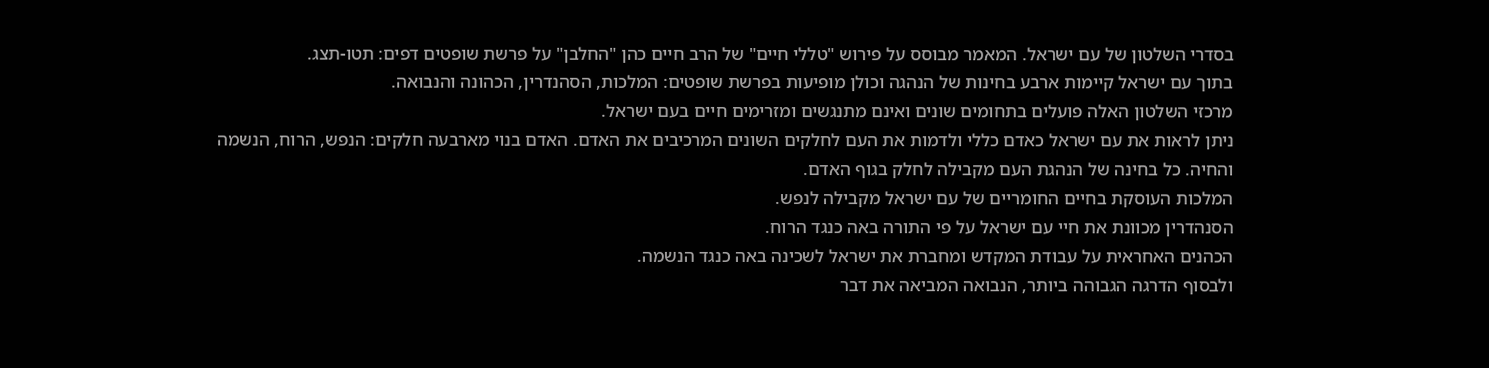בסדרי השלטון של עם ישראל. המאמר מבוסס על פירוש "טללי חיים" של הרב חיים כהן "החלבן" על פרשת שופטים דפים: תטו-תצג.
בתוך עם ישראל קיימות ארבע בחינות של הנהגה וכולן מופיעות בפרשת שופטים: המלכות, הסהנדרין, הכהונה והנבואה.
מרכזי השלטון האלה פועלים בתחומים שונים ואינם מתנגשים ומזרימים חיים בעם ישראל.
ניתן לראות את עם ישראל כאדם כללי ולדמות את העם לחלקים השונים המרכיבים את האדם. האדם בנוי מארבעה חלקים: הנפש, הרוח, הנשמה והחיה. כל בחינה של הנהגת העם מקבילה לחלק בגוף האדם.
המלכות העוסקת בחיים החומריים של עם ישראל מקבילה לנפש.
הסנהדרין מכוונת את חיי עם ישראל על פי התורה באה כנגד הרוח.
הכהנים האחראית על עבודת המקדש ומחברת את ישראל לשכינה באה כנגד הנשמה.
ולבסוף הדרגה הגבוהה ביותר, הנבואה המביאה את דבר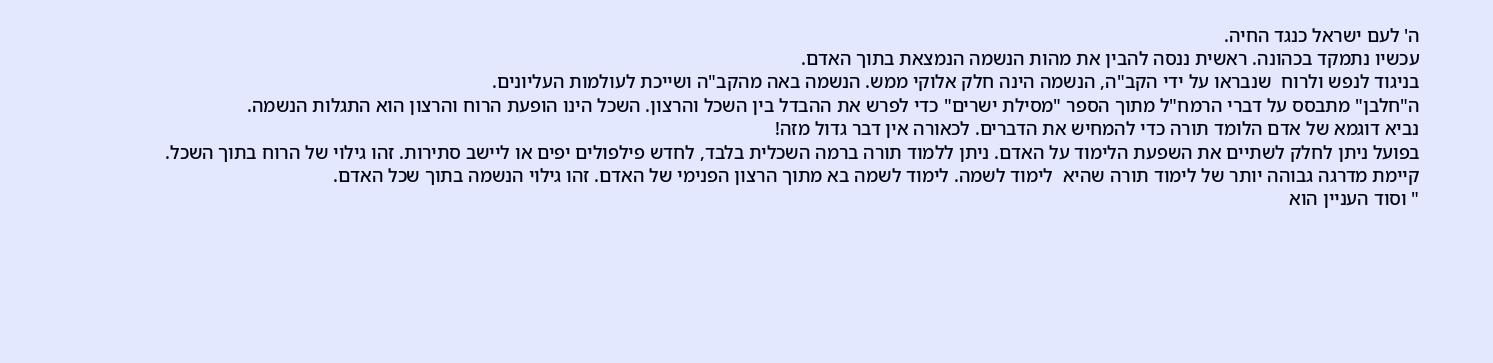ה' לעם ישראל כנגד החיה.
עכשיו נתמקד בכהונה. ראשית ננסה להבין את מהות הנשמה הנמצאת בתוך האדם.
בניגוד לנפש ולרוח  שנבראו על ידי הקב"ה, הנשמה הינה חלק אלוקי ממש. הנשמה באה מהקב"ה ושייכת לעולמות העליונים.
ה"חלבן" מתבסס על דברי הרמח"ל מתוך הספר "מסילת ישרים" כדי לפרש את ההבדל בין השכל והרצון. השכל הינו הופעת הרוח והרצון הוא התגלות הנשמה.
נביא דוגמא של אדם הלומד תורה כדי להמחיש את הדברים. לכאורה אין דבר גדול מזה!
בפועל ניתן לחלק לשתיים את השפעת הלימוד על האדם. ניתן ללמוד תורה ברמה השכלית בלבד, לחדש פילפולים יפים או ליישב סתירות. זהו גילוי של הרוח בתוך השכל.
קיימת מדרגה גבוהה יותר של לימוד תורה שהיא  לימוד לשמה. לימוד לשמה בא מתוך הרצון הפנימי של האדם. זהו גילוי הנשמה בתוך שכל האדם.
" וסוד העניין הוא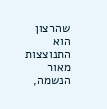שהרצון הוא התנוצצות מאור הנשמה,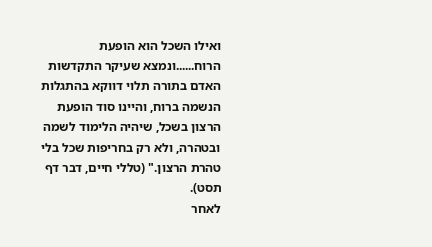ואילו השכל הוא הופעת הרוח......ונמצא שעיקר התקדשות האדם בתורה תלוי דווקא בהתגלות הנשמה ברוח, והיינו סוד הופעת הרצון בשכל, שיהיה הלימוד לשמה ובטהרה, ולא רק בחריפות שכל בלי טהרת הרצון." (טללי חיים, דבר דף תסט).
לאחר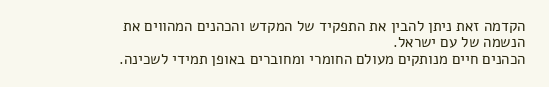הקדמה זאת ניתן להבין את התפקיד של המקדש והכהנים המהווים את הנשמה של עם ישראל.
הכהנים חיים מנותקים מעולם החומרי ומחוברים באופן תמידי לשכינה.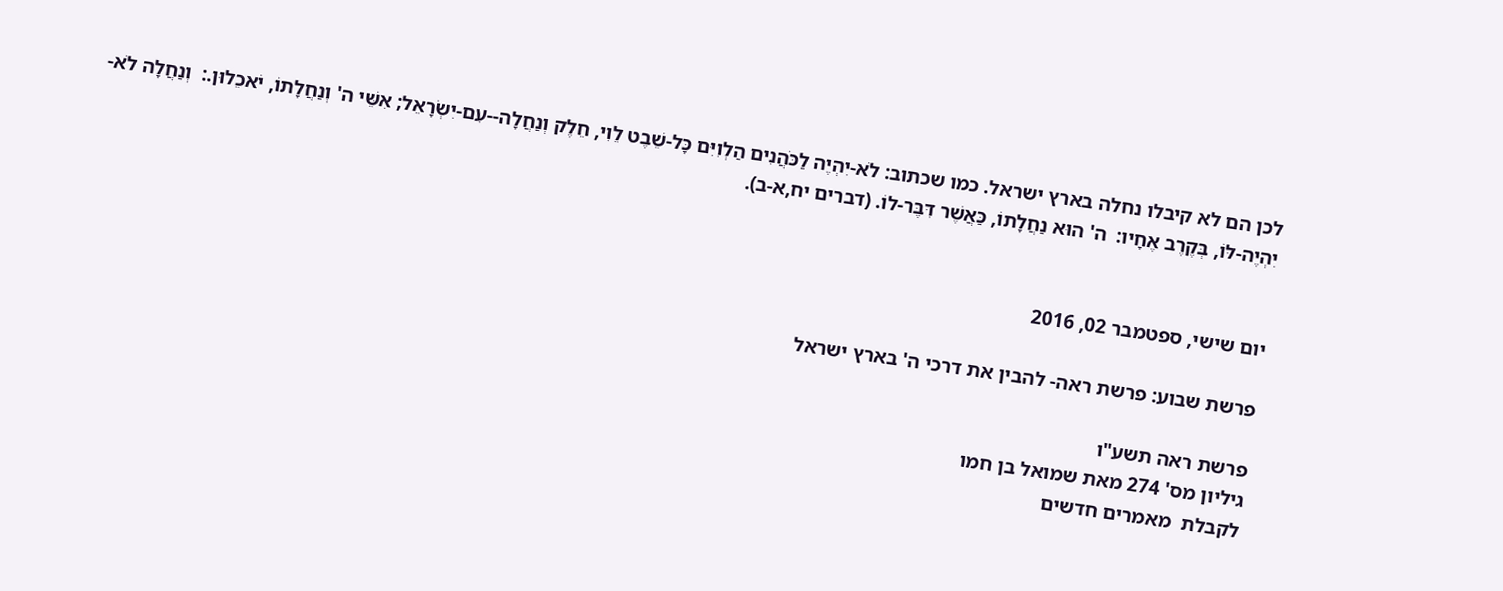לכן הם לא קיבלו נחלה בארץ ישראל. כמו שכתוב: לֹא-יִהְיֶה לַכֹּהֲנִים הַלְוִיִּם כָּל-שֵׁבֶט לֵוִי, חֵלֶק וְנַחֲלָה--עִם-יִשְׂרָאֵל; אִשֵּׁי ה' וְנַחֲלָתוֹ, יֹאכֵלוּן.:  וְנַחֲלָה לֹא-יִהְיֶה-לּוֹ, בְּקֶרֶב אֶחָיו:  ה' הוּא נַחֲלָתוֹ, כַּאֲשֶׁר דִּבֶּר-לוֹ. (דברים יח,א-ב).


יום שישי, ספטמבר 02, 2016

פרשת שבוע: פרשת ראה- להבין את דרכי ה' בארץ ישראל

פרשת ראה תשע"ו
גיליון מס' 274 מאת שמואל בן חמו
לקבלת  מאמרים חדשים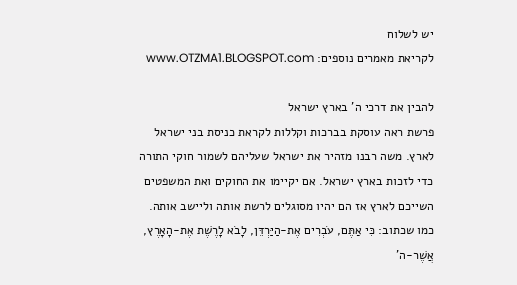יש לשלוח
לקריאת מאמרים נוספים: www.OTZMA1.BLOGSPOT.com

להבין את דרכי ה' בארץ ישראל
פרשת ראה עוסקת בברכות וקללות לקראת כניסת בני ישראל לארץ. משה רבנו מזהיר את ישראל שעליהם לשמור חוקי התורה כדי לזכות בארץ ישראל. אם יקיימו את החוקים ואת המשפטים השייכם לארץ אז הם יהיו מסוגלים לרשת אותה וליישב אותה.
כמו שכתוב: כִּי אַתֶּם, עֹבְרִים אֶת-הַיַּרְדֵּן, לָבֹא לָרֶשֶׁת אֶת-הָאָרֶץ, אֲשֶׁר-ה'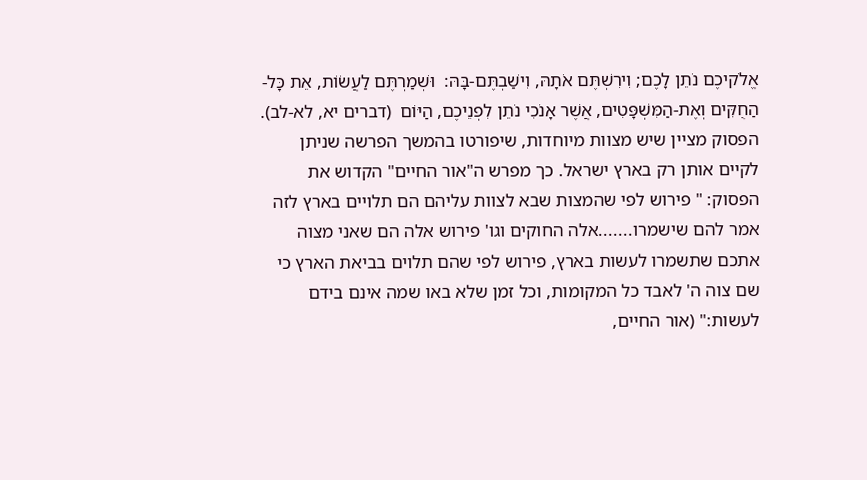אֱלֹקיכֶם נֹתֵן לָכֶם; וִירִשְׁתֶּם אֹתָהּ, וִישַׁבְתֶּם-בָּהּ:  וּשְׁמַרְתֶּם לַעֲשׂוֹת, אֵת כָּל-הַחֻקִּים וְאֶת-הַמִּשְׁפָּטִים, אֲשֶׁר אָנֹכִי נֹתֵן לִפְנֵיכֶם, הַיּוֹם  (דברים יא, לא-לב).
הפסוק מציין שיש מצוות מיוחדות, שיפורטו בהמשך הפרשה שניתן לקיים אותן רק בארץ ישראל. כך מפרש ה"אור החיים" הקדוש את הפסוק: " פירוש לפי שהמצות שבא לצוות עליהם הם תלויים בארץ לזה אמר להם שישמרו.......אלה החוקים וגו' פירוש אלה הם שאני מצוה אתכם שתשמרו לעשות בארץ, פירוש לפי שהם תלוים בביאת הארץ כי שם צוה ה' לאבד כל המקומות, וכל זמן שלא באו שמה אינם בידם לעשות:" (אור החיים,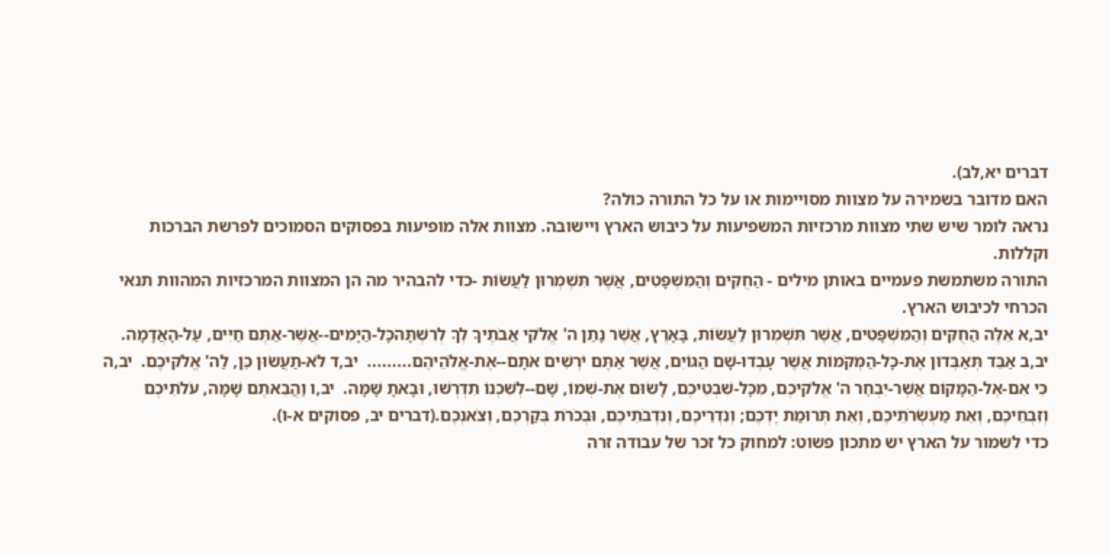דברים יא,לב).
האם מדובר בשמירה על מצוות מסויימות או על כל התורה כולה?
נראה לומר שיש שתי מצוות מרכזיות המשפיעות על כיבוש הארץ ויישובה. מצוות אלה מופיעות בפסוקים הסמוכים לפרשת הברכות וקללות.
התורה משתמשת פעמיים באותן מילים - הַחֻקִּים וְהַמִּשְׁפָּטִים, אֲשֶׁר תִּשְׁמְרוּן לַעֲשׂוֹת -כדי להבהיר מה הן המצוות המרכזיות המהוות תנאי הכרחי לכיבוש הארץ.
יב,א אֵלֶּה הַחֻקִּים וְהַמִּשְׁפָּטִים, אֲשֶׁר תִּשְׁמְרוּן לַעֲשׂוֹת, בָּאָרֶץ, אֲשֶׁר נָתַן ה' אֱלֹקי אֲבֹתֶיךָ לְךָ לְרִשְׁתָּהּכָּל-הַיָּמִים--אֲשֶׁר-אַתֶּם חַיִּים, עַל-הָאֲדָמָה.  יב,ב אַבֵּד תְּאַבְּדוּן אֶת-כָּל-הַמְּקֹמוֹת אֲשֶׁר עָבְדוּ-שָׁם הַגּוֹיִם, אֲשֶׁר אַתֶּם יֹרְשִׁים אֹתָם--אֶת-אֱלֹהֵיהֶם.........  יב,ד לֹא-תַעֲשׂוּן כֵּן, לַה' אֱלֹקיכֶם.  יב,ה כִּי אִם-אֶל-הַמָּקוֹם אֲשֶׁר-יִבְחַר ה' אֱלֹקיכֶם, מִכָּל-שִׁבְטֵיכֶם, לָשׂוּם אֶת-שְׁמוֹ, שָׁם--לְשִׁכְנוֹ תִדְרְשׁוּ, וּבָאתָ שָּׁמָּה.  יב,ו וַהֲבֵאתֶם שָׁמָּה, עֹלֹתֵיכֶם וְזִבְחֵיכֶם, וְאֵת מַעְשְׂרֹתֵיכֶם, וְאֵת תְּרוּמַת יֶדְכֶם; וְנִדְרֵיכֶם, וְנִדְבֹתֵיכֶם, וּבְכֹרֹת בְּקַרְכֶם, וְצֹאנְכֶם.(דברים יב, פסוקים א-ו).
כדי לשמור על הארץ יש מתכון פשוט: למחוק כל זכר של עבודה זרה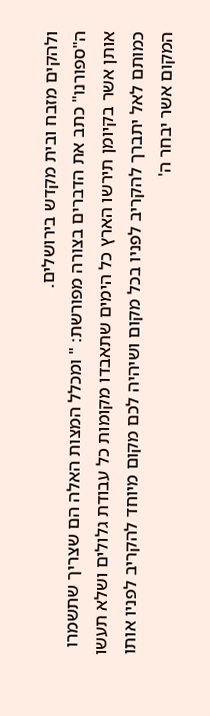ולהקים מזבח ובית מקדש בירושלים.
ה"ספורנו" כתב את הדברים בצורה מפורשת: " ומכלל המצות האלה הם שצריך שתשמרו אותן אשר בקיומן תירשו הארץ כל הימים שתאבדו מקומות כל עבודת גלולים ושלא תעשו כמותם לאל יתברך להקריב לפניו בכל מקום ושיהיה לכם מקום מיוחד להקריב לפניו אותו המקום אשר יבחר ה'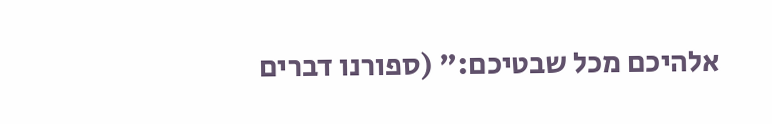אלהיכם מכל שבטיכם:" (ספורנו דברים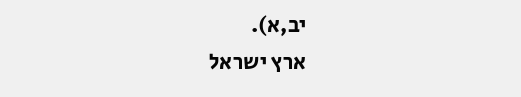יב,א).
ארץ ישראל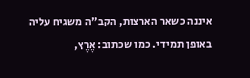איננה כשאר הארצות, הקב"ה משגיח עליה באופן תמידי. כמו שכתוב: אֶרֶץ,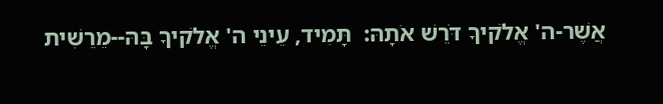אֲשֶׁר-ה' אֱלֹקיךָ דֹּרֵשׁ אֹתָהּ:  תָּמִיד, עֵינֵי ה' אֱלֹקיךָ בָּהּ--מֵרֵשִׁית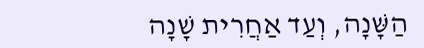הַשָּׁנָה, וְעַד אַחֲרִית שָׁנָה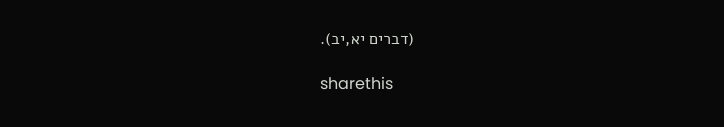(דברים יא,יב).

sharethis